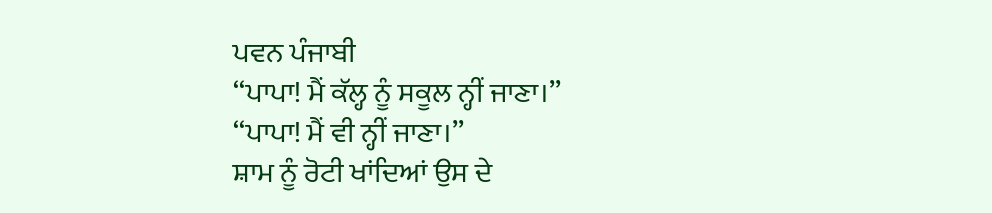ਪਵਨ ਪੰਜਾਬੀ
‘‘ਪਾਪਾ! ਮੈਂ ਕੱਲ੍ਹ ਨੂੰ ਸਕੂਲ ਨ੍ਹੀਂ ਜਾਣਾ।’’
‘‘ਪਾਪਾ! ਮੈਂ ਵੀ ਨ੍ਹੀਂ ਜਾਣਾ।’’
ਸ਼ਾਮ ਨੂੰ ਰੋਟੀ ਖਾਂਦਿਆਂ ਉਸ ਦੇ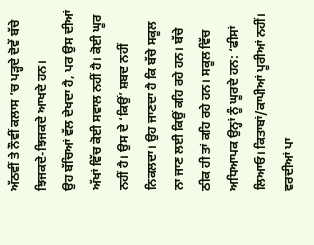ਅੱਠਵੀਂ ਤੇ ਨੌਵੀਂ ਕਲਾਸ ’ਚ ਪੜ੍ਹਦੇ ਦੋਵੇਂ ਬੱਚੇ ਝਿਜਕਦੇ-ਝਿਜਕਦੇ ਆਖਦੇ ਹਨ।
ਉਹ ਬੱਚਿਆਂ ਵੱਲ ਦੇਖਦਾ ਹੈ, ਪਰ ਉਸ ਦੀਆਂ ਅੱਖਾਂ ਵਿੱਚ ਕੋਈ ਸਵਾਲ ਨਹੀਂ ਹੈ। ਕੋਈ ਘੂਰ ਨਹੀਂ ਹੈ। ਉਸ ਦੇ ‘ਕਿਉਂ’ ਸ਼ਬਦ ਨਹੀਂ ਨਿਕਲਦਾ। ਉਹ ਜਾਣਦਾ ਹੈ ਕਿ ਬੱਚੇ ਸਕੂਲ ਨਾ ਜਾਣ ਲਈ ਕਿਉਂ ਕਹਿ ਰਹੇ ਹਨ। ਬੱਚੇ ਠੀਕ ਹੀ ਤਾਂ ਕਹਿ ਰਹੇ ਹਨ। ਸਕੂਲ ਵਿੱਚ ਅਧਿਆਪਕ ਉਨ੍ਹਾਂ ਨੂੰ ਘੂਰਦੇ ਹਨ: ‘ਫੀਸਾਂ ਲਿਆਓ। ਕਿਤਾਬਾਂ/ਕਾਪੀਆਂ ਪੂਰੀਆਂ ਨਹੀਂ। ਵਰਦੀਆਂ ਪਾ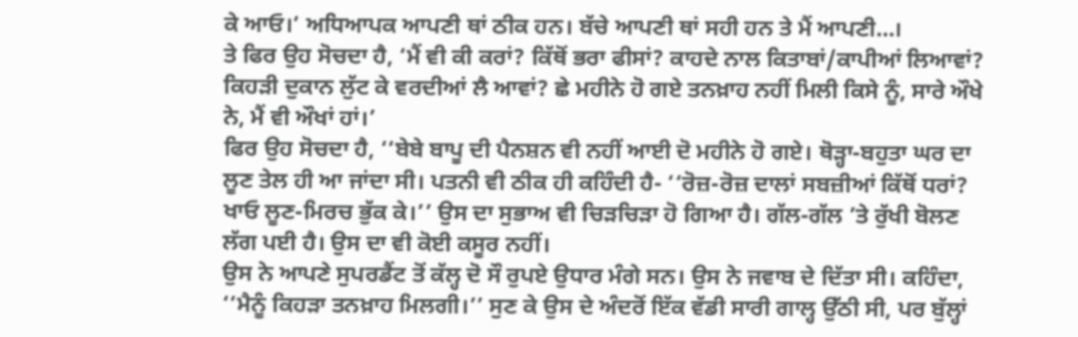ਕੇ ਆਓ।’ ਅਧਿਆਪਕ ਆਪਣੀ ਥਾਂ ਠੀਕ ਹਨ। ਬੱਚੇ ਆਪਣੀ ਥਾਂ ਸਹੀ ਹਨ ਤੇ ਮੈਂ ਆਪਣੀ…।
ਤੇ ਫਿਰ ਉਹ ਸੋਚਦਾ ਹੈ, ‘ਮੈਂ ਵੀ ਕੀ ਕਰਾਂ? ਕਿੱਥੋਂ ਭਰਾ ਫੀਸਾਂ? ਕਾਹਦੇ ਨਾਲ ਕਿਤਾਬਾਂ/ਕਾਪੀਆਂ ਲਿਆਵਾਂ? ਕਿਹੜੀ ਦੁਕਾਨ ਲੁੱਟ ਕੇ ਵਰਦੀਆਂ ਲੈ ਆਵਾਂ? ਛੇ ਮਹੀਨੇ ਹੋ ਗਏ ਤਨਖ਼ਾਹ ਨਹੀਂ ਮਿਲੀ ਕਿਸੇ ਨੂੰ, ਸਾਰੇ ਔਖੇ ਨੇ, ਮੈਂ ਵੀ ਔਖਾਂ ਹਾਂ।’
ਫਿਰ ਉਹ ਸੋਚਦਾ ਹੈ, ‘‘ਬੇਬੇ ਬਾਪੂ ਦੀ ਪੈਨਸ਼ਨ ਵੀ ਨਹੀਂ ਆਈ ਦੋ ਮਹੀਨੇ ਹੋ ਗਏ। ਥੋੜ੍ਹਾ-ਬਹੁਤਾ ਘਰ ਦਾ ਲੂਣ ਤੇਲ ਹੀ ਆ ਜਾਂਦਾ ਸੀ। ਪਤਨੀ ਵੀ ਠੀਕ ਹੀ ਕਹਿੰਦੀ ਹੈ- ‘‘ਰੋਜ਼-ਰੋਜ਼ ਦਾਲਾਂ ਸਬਜ਼ੀਆਂ ਕਿੱਥੋਂ ਧਰਾਂ? ਖਾਓ ਲੂਣ-ਮਿਰਚ ਭੁੱਕ ਕੇ।’’ ਉਸ ਦਾ ਸੁਭਾਅ ਵੀ ਚਿੜਚਿੜਾ ਹੋ ਗਿਆ ਹੈ। ਗੱਲ-ਗੱਲ ’ਤੇ ਰੁੱਖੀ ਬੋਲਣ ਲੱਗ ਪਈ ਹੈ। ਉਸ ਦਾ ਵੀ ਕੋਈ ਕਸੂਰ ਨਹੀਂ।
ਉਸ ਨੇ ਆਪਣੇ ਸੁਪਰਡੈਂਟ ਤੋਂ ਕੱਲ੍ਹ ਦੋ ਸੌ ਰੁਪਏ ਉਧਾਰ ਮੰਗੇ ਸਨ। ਉਸ ਨੇ ਜਵਾਬ ਦੇ ਦਿੱਤਾ ਸੀ। ਕਹਿੰਦਾ, ‘‘ਮੈਨੂੰ ਕਿਹੜਾ ਤਨਖ਼ਾਹ ਮਿਲਗੀ।’’ ਸੁਣ ਕੇ ਉਸ ਦੇ ਅੰਦਰੋਂ ਇੱਕ ਵੱਡੀ ਸਾਰੀ ਗਾਲ੍ਹ ਉੱਠੀ ਸੀ, ਪਰ ਬੁੱਲ੍ਹਾਂ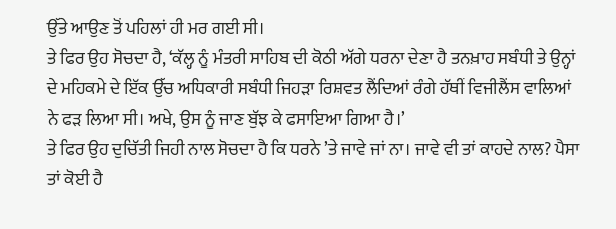ਉੱਤੇ ਆਉਣ ਤੋਂ ਪਹਿਲਾਂ ਹੀ ਮਰ ਗਈ ਸੀ।
ਤੇ ਫਿਰ ਉਹ ਸੋਚਦਾ ਹੈ, ‘ਕੱਲ੍ਹ ਨੂੰ ਮੰਤਰੀ ਸਾਹਿਬ ਦੀ ਕੋਠੀ ਅੱਗੇ ਧਰਨਾ ਦੇਣਾ ਹੈ ਤਨਖ਼ਾਹ ਸਬੰਧੀ ਤੇ ਉਨ੍ਹਾਂ ਦੇ ਮਹਿਕਮੇ ਦੇ ਇੱਕ ਉੱਚ ਅਧਿਕਾਰੀ ਸਬੰਧੀ ਜਿਹੜਾ ਰਿਸ਼ਵਤ ਲੈਂਦਿਆਂ ਰੰਗੇ ਹੱਥੀਂ ਵਿਜੀਲੈਂਸ ਵਾਲਿਆਂ ਨੇ ਫੜ ਲਿਆ ਸੀ। ਅਖੇ, ਉਸ ਨੂੰ ਜਾਣ ਬੁੱਝ ਕੇ ਫਸਾਇਆ ਗਿਆ ਹੈ।’
ਤੇ ਫਿਰ ਉਹ ਦੁਚਿੱਤੀ ਜਿਹੀ ਨਾਲ ਸੋਚਦਾ ਹੈ ਕਿ ਧਰਨੇ ’ਤੇ ਜਾਵੇ ਜਾਂ ਨਾ। ਜਾਵੇ ਵੀ ਤਾਂ ਕਾਹਦੇ ਨਾਲ? ਪੈਸਾ ਤਾਂ ਕੋਈ ਹੈ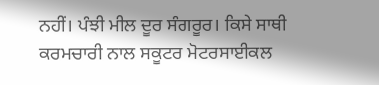ਨਹੀਂ। ਪੰਝੀ ਮੀਲ ਦੂਰ ਸੰਗਰੂਰ। ਕਿਸੇ ਸਾਥੀ ਕਰਮਚਾਰੀ ਨਾਲ ਸਕੂਟਰ ਮੋਟਰਸਾਈਕਲ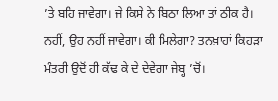’ਤੇ ਬਹਿ ਜਾਵੇਗਾ। ਜੇ ਕਿਸੇ ਨੇ ਬਿਠਾ ਲਿਆ ਤਾਂ ਠੀਕ ਹੈ। ਨਹੀਂ, ਉਹ ਨਹੀਂ ਜਾਵੇਗਾ। ਕੀ ਮਿਲੇਗਾ? ਤਨਖ਼ਾਹਾਂ ਕਿਹੜਾ ਮੰਤਰੀ ਉਦੋਂ ਹੀ ਕੱਢ ਕੇ ਦੇ ਦੇਵੇਗਾ ਜੇਬ੍ਹ ’ਚੋਂ।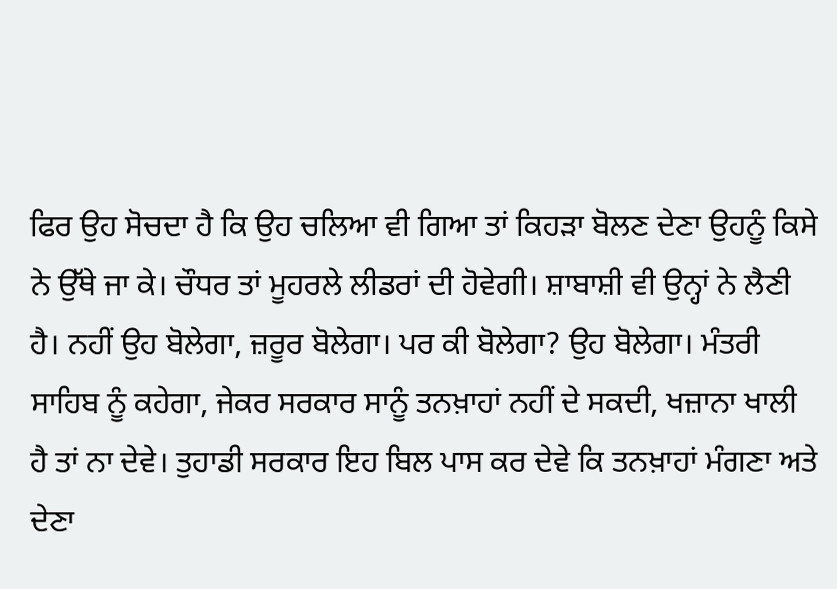ਫਿਰ ਉਹ ਸੋਚਦਾ ਹੈ ਕਿ ਉਹ ਚਲਿਆ ਵੀ ਗਿਆ ਤਾਂ ਕਿਹੜਾ ਬੋਲਣ ਦੇਣਾ ਉਹਨੂੰ ਕਿਸੇ ਨੇ ਉੱਥੇ ਜਾ ਕੇ। ਚੌਧਰ ਤਾਂ ਮੂਹਰਲੇ ਲੀਡਰਾਂ ਦੀ ਹੋਵੇਗੀ। ਸ਼ਾਬਾਸ਼ੀ ਵੀ ਉਨ੍ਹਾਂ ਨੇ ਲੈਣੀ ਹੈ। ਨਹੀਂ ਉਹ ਬੋਲੇਗਾ, ਜ਼ਰੂਰ ਬੋਲੇਗਾ। ਪਰ ਕੀ ਬੋਲੇਗਾ? ਉਹ ਬੋਲੇਗਾ। ਮੰਤਰੀ ਸਾਹਿਬ ਨੂੰ ਕਹੇਗਾ, ਜੇਕਰ ਸਰਕਾਰ ਸਾਨੂੰ ਤਨਖ਼ਾਹਾਂ ਨਹੀਂ ਦੇ ਸਕਦੀ, ਖਜ਼ਾਨਾ ਖਾਲੀ ਹੈ ਤਾਂ ਨਾ ਦੇਵੇ। ਤੁਹਾਡੀ ਸਰਕਾਰ ਇਹ ਬਿਲ ਪਾਸ ਕਰ ਦੇਵੇ ਕਿ ਤਨਖ਼ਾਹਾਂ ਮੰਗਣਾ ਅਤੇ ਦੇਣਾ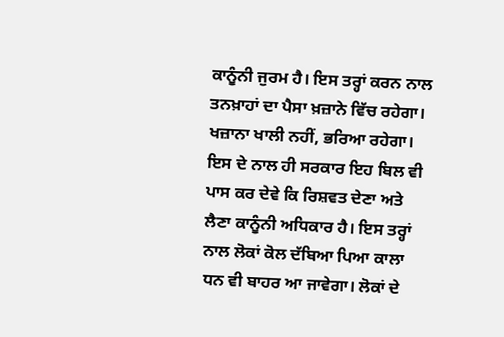ਕਾਨੂੰਨੀ ਜੁਰਮ ਹੈ। ਇਸ ਤਰ੍ਹਾਂ ਕਰਨ ਨਾਲ ਤਨਖ਼ਾਹਾਂ ਦਾ ਪੈਸਾ ਖ਼ਜ਼ਾਨੇ ਵਿੱਚ ਰਹੇਗਾ। ਖਜ਼ਾਨਾ ਖਾਲੀ ਨਹੀਂ, ਭਰਿਆ ਰਹੇਗਾ। ਇਸ ਦੇ ਨਾਲ ਹੀ ਸਰਕਾਰ ਇਹ ਬਿਲ ਵੀ ਪਾਸ ਕਰ ਦੇਵੇ ਕਿ ਰਿਸ਼ਵਤ ਦੇਣਾ ਅਤੇ ਲੈਣਾ ਕਾਨੂੰਨੀ ਅਧਿਕਾਰ ਹੈ। ਇਸ ਤਰ੍ਹਾਂ ਨਾਲ ਲੋਕਾਂ ਕੋਲ ਦੱਬਿਆ ਪਿਆ ਕਾਲਾ ਧਨ ਵੀ ਬਾਹਰ ਆ ਜਾਵੇਗਾ। ਲੋਕਾਂ ਦੇ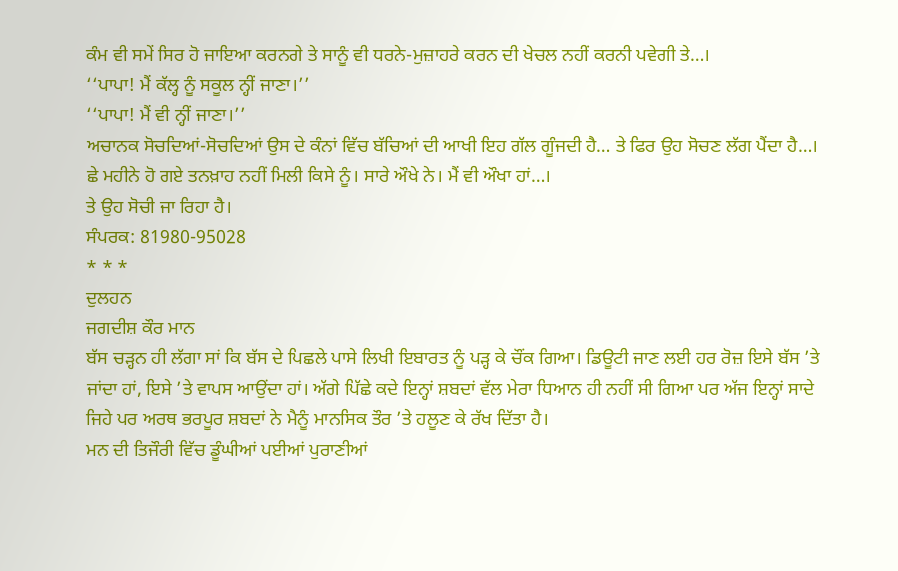ਕੰਮ ਵੀ ਸਮੇਂ ਸਿਰ ਹੋ ਜਾਇਆ ਕਰਨਗੇ ਤੇ ਸਾਨੂੰ ਵੀ ਧਰਨੇ-ਮੁਜ਼ਾਹਰੇ ਕਰਨ ਦੀ ਖੇਚਲ ਨਹੀਂ ਕਰਨੀ ਪਵੇਗੀ ਤੇ…।
‘‘ਪਾਪਾ! ਮੈਂ ਕੱਲ੍ਹ ਨੂੰ ਸਕੂਲ ਨ੍ਹੀਂ ਜਾਣਾ।’’
‘‘ਪਾਪਾ! ਮੈਂ ਵੀ ਨ੍ਹੀਂ ਜਾਣਾ।’’
ਅਚਾਨਕ ਸੋਚਦਿਆਂ-ਸੋਚਦਿਆਂ ਉਸ ਦੇ ਕੰਨਾਂ ਵਿੱਚ ਬੱਚਿਆਂ ਦੀ ਆਖੀ ਇਹ ਗੱਲ ਗੂੰਜਦੀ ਹੈ… ਤੇ ਫਿਰ ਉਹ ਸੋਚਣ ਲੱਗ ਪੈਂਦਾ ਹੈ…। ਛੇ ਮਹੀਨੇ ਹੋ ਗਏ ਤਨਖ਼ਾਹ ਨਹੀਂ ਮਿਲੀ ਕਿਸੇ ਨੂੰ। ਸਾਰੇ ਔਖੇ ਨੇ। ਮੈਂ ਵੀ ਔਖਾ ਹਾਂ…।
ਤੇ ਉਹ ਸੋਚੀ ਜਾ ਰਿਹਾ ਹੈ।
ਸੰਪਰਕ: 81980-95028
* * *
ਦੁਲਹਨ
ਜਗਦੀਸ਼ ਕੌਰ ਮਾਨ
ਬੱਸ ਚੜ੍ਹਨ ਹੀ ਲੱਗਾ ਸਾਂ ਕਿ ਬੱਸ ਦੇ ਪਿਛਲੇ ਪਾਸੇ ਲਿਖੀ ਇਬਾਰਤ ਨੂੰ ਪੜ੍ਹ ਕੇ ਚੌਂਕ ਗਿਆ। ਡਿਊਟੀ ਜਾਣ ਲਈ ਹਰ ਰੋਜ਼ ਇਸੇ ਬੱਸ ’ਤੇ ਜਾਂਦਾ ਹਾਂ, ਇਸੇ ’ਤੇ ਵਾਪਸ ਆਉਂਦਾ ਹਾਂ। ਅੱਗੇ ਪਿੱਛੇ ਕਦੇ ਇਨ੍ਹਾਂ ਸ਼ਬਦਾਂ ਵੱਲ ਮੇਰਾ ਧਿਆਨ ਹੀ ਨਹੀਂ ਸੀ ਗਿਆ ਪਰ ਅੱਜ ਇਨ੍ਹਾਂ ਸਾਦੇ ਜਿਹੇ ਪਰ ਅਰਥ ਭਰਪੂਰ ਸ਼ਬਦਾਂ ਨੇ ਮੈਨੂੰ ਮਾਨਸਿਕ ਤੌਰ ’ਤੇ ਹਲੂਣ ਕੇ ਰੱਖ ਦਿੱਤਾ ਹੈ।
ਮਨ ਦੀ ਤਿਜੌਰੀ ਵਿੱਚ ਡੂੰਘੀਆਂ ਪਈਆਂ ਪੁਰਾਣੀਆਂ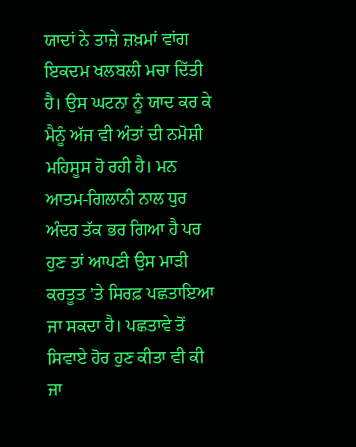ਯਾਦਾਂ ਨੇ ਤਾਜ਼ੇ ਜ਼ਖ਼ਮਾਂ ਵਾਂਗ ਇਕਦਮ ਖਲਬਲੀ ਮਚਾ ਦਿੱਤੀ ਹੈ। ਉਸ ਘਟਨਾ ਨੂੰ ਯਾਦ ਕਰ ਕੇ ਮੈਨੂੰ ਅੱਜ ਵੀ ਅੰਤਾਂ ਦੀ ਨਮੋਸ਼ੀ ਮਹਿਸੂਸ ਹੋ ਰਹੀ ਹੈ। ਮਨ ਆਤਮ-ਗਿਲਾਨੀ ਨਾਲ ਧੁਰ ਅੰਦਰ ਤੱਕ ਭਰ ਗਿਆ ਹੈ ਪਰ ਹੁਣ ਤਾਂ ਆਪਣੀ ਉਸ ਮਾੜੀ ਕਰਤੂਤ ’ਤੇ ਸਿਰਫ਼ ਪਛਤਾਇਆ ਜਾ ਸਕਦਾ ਹੈ। ਪਛਤਾਵੇ ਤੋਂ ਸਿਵਾਏ ਹੋਰ ਹੁਣ ਕੀਤਾ ਵੀ ਕੀ ਜਾ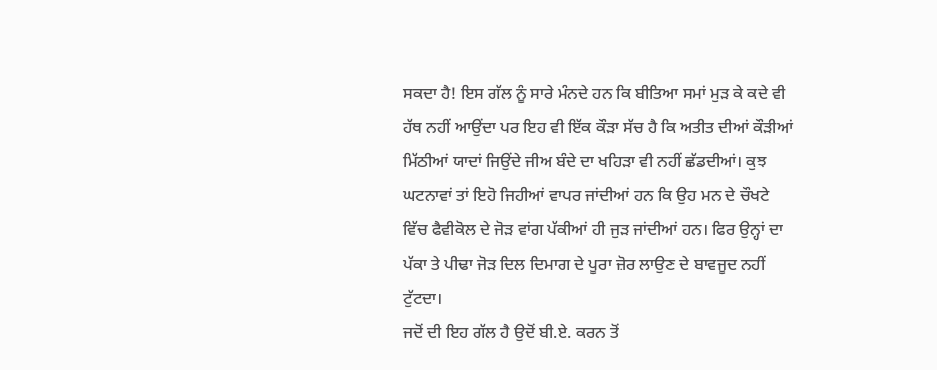ਸਕਦਾ ਹੈ! ਇਸ ਗੱਲ ਨੂੰ ਸਾਰੇ ਮੰਨਦੇ ਹਨ ਕਿ ਬੀਤਿਆ ਸਮਾਂ ਮੁੜ ਕੇ ਕਦੇ ਵੀ ਹੱਥ ਨਹੀਂ ਆਉਂਦਾ ਪਰ ਇਹ ਵੀ ਇੱਕ ਕੌੜਾ ਸੱਚ ਹੈ ਕਿ ਅਤੀਤ ਦੀਆਂ ਕੌੜੀਆਂ ਮਿੱਠੀਆਂ ਯਾਦਾਂ ਜਿਉਂਦੇ ਜੀਅ ਬੰਦੇ ਦਾ ਖਹਿੜਾ ਵੀ ਨਹੀਂ ਛੱਡਦੀਆਂ। ਕੁਝ ਘਟਨਾਵਾਂ ਤਾਂ ਇਹੋ ਜਿਹੀਆਂ ਵਾਪਰ ਜਾਂਦੀਆਂ ਹਨ ਕਿ ਉਹ ਮਨ ਦੇ ਚੌਖਟੇ ਵਿੱਚ ਫੈਵੀਕੋਲ ਦੇ ਜੋੜ ਵਾਂਗ ਪੱਕੀਆਂ ਹੀ ਜੁੜ ਜਾਂਦੀਆਂ ਹਨ। ਫਿਰ ਉਨ੍ਹਾਂ ਦਾ ਪੱਕਾ ਤੇ ਪੀਢਾ ਜੋੜ ਦਿਲ ਦਿਮਾਗ ਦੇ ਪੂਰਾ ਜ਼ੋਰ ਲਾਉਣ ਦੇ ਬਾਵਜੂਦ ਨਹੀਂ ਟੁੱਟਦਾ।
ਜਦੋਂ ਦੀ ਇਹ ਗੱਲ ਹੈ ਉਦੋਂ ਬੀ.ਏ. ਕਰਨ ਤੋਂ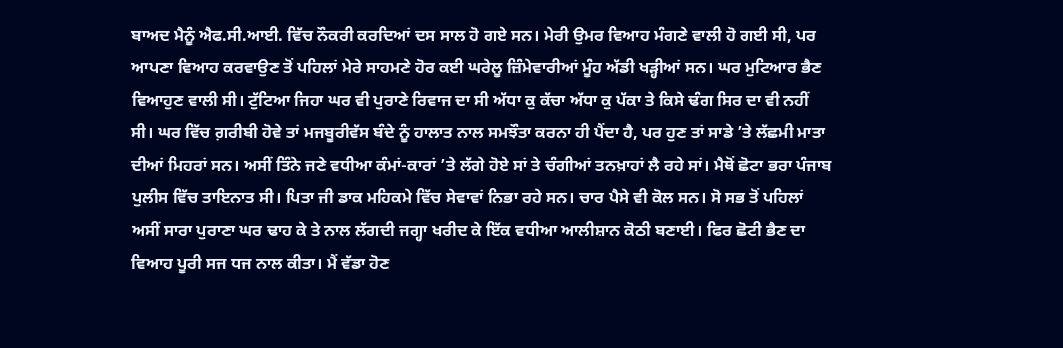ਬਾਅਦ ਮੈਨੂੰ ਐਫ.ਸੀ.ਆਈ. ਵਿੱਚ ਨੌਕਰੀ ਕਰਦਿਆਂ ਦਸ ਸਾਲ ਹੋ ਗਏ ਸਨ। ਮੇਰੀ ਉਮਰ ਵਿਆਹ ਮੰਗਣੇ ਵਾਲੀ ਹੋ ਗਈ ਸੀ, ਪਰ ਆਪਣਾ ਵਿਆਹ ਕਰਵਾਉਣ ਤੋਂ ਪਹਿਲਾਂ ਮੇਰੇ ਸਾਹਮਣੇ ਹੋਰ ਕਈ ਘਰੇਲੂ ਜ਼ਿੰਮੇਵਾਰੀਆਂ ਮੂੰਹ ਅੱਡੀ ਖੜ੍ਹੀਆਂ ਸਨ। ਘਰ ਮੁਟਿਆਰ ਭੈਣ ਵਿਆਹੁਣ ਵਾਲੀ ਸੀ। ਟੁੱਟਿਆ ਜਿਹਾ ਘਰ ਵੀ ਪੁਰਾਣੇ ਰਿਵਾਜ ਦਾ ਸੀ ਅੱਧਾ ਕੁ ਕੱਚਾ ਅੱਧਾ ਕੁ ਪੱਕਾ ਤੇ ਕਿਸੇ ਢੰਗ ਸਿਰ ਦਾ ਵੀ ਨਹੀਂ ਸੀ। ਘਰ ਵਿੱਚ ਗ਼ਰੀਬੀ ਹੋਵੇ ਤਾਂ ਮਜਬੂਰੀਵੱਸ ਬੰਦੇ ਨੂੰ ਹਾਲਾਤ ਨਾਲ ਸਮਝੌਤਾ ਕਰਨਾ ਹੀ ਪੈਂਦਾ ਹੈ, ਪਰ ਹੁਣ ਤਾਂ ਸਾਡੇ ’ਤੇ ਲੱਛਮੀ ਮਾਤਾ ਦੀਆਂ ਮਿਹਰਾਂ ਸਨ। ਅਸੀਂ ਤਿੰਨੇ ਜਣੇ ਵਧੀਆ ਕੰਮਾਂ-ਕਾਰਾਂ ’ਤੇ ਲੱਗੇ ਹੋਏ ਸਾਂ ਤੇ ਚੰਗੀਆਂ ਤਨਖ਼ਾਹਾਂ ਲੈ ਰਹੇ ਸਾਂ। ਮੈਥੋਂ ਛੋਟਾ ਭਰਾ ਪੰਜਾਬ ਪੁਲੀਸ ਵਿੱਚ ਤਾਇਨਾਤ ਸੀ। ਪਿਤਾ ਜੀ ਡਾਕ ਮਹਿਕਮੇ ਵਿੱਚ ਸੇਵਾਵਾਂ ਨਿਭਾ ਰਹੇ ਸਨ। ਚਾਰ ਪੈਸੇ ਵੀ ਕੋਲ ਸਨ। ਸੋ ਸਭ ਤੋਂ ਪਹਿਲਾਂ ਅਸੀਂ ਸਾਰਾ ਪੁਰਾਣਾ ਘਰ ਢਾਹ ਕੇ ਤੇ ਨਾਲ ਲੱਗਦੀ ਜਗ੍ਹਾ ਖਰੀਦ ਕੇ ਇੱਕ ਵਧੀਆ ਆਲੀਸ਼ਾਨ ਕੋਠੀ ਬਣਾਈ। ਫਿਰ ਛੋਟੀ ਭੈਣ ਦਾ ਵਿਆਹ ਪੂਰੀ ਸਜ ਧਜ ਨਾਲ ਕੀਤਾ। ਮੈਂ ਵੱਡਾ ਹੋਣ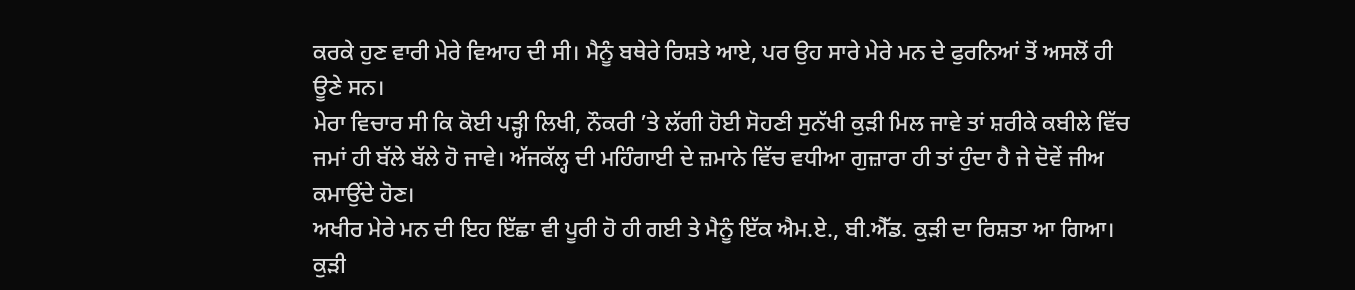ਕਰਕੇ ਹੁਣ ਵਾਰੀ ਮੇਰੇ ਵਿਆਹ ਦੀ ਸੀ। ਮੈਨੂੰ ਬਥੇਰੇ ਰਿਸ਼ਤੇ ਆਏ, ਪਰ ਉਹ ਸਾਰੇ ਮੇਰੇ ਮਨ ਦੇ ਫੁਰਨਿਆਂ ਤੋਂ ਅਸਲੋਂ ਹੀ ਊਣੇ ਸਨ।
ਮੇਰਾ ਵਿਚਾਰ ਸੀ ਕਿ ਕੋਈ ਪੜ੍ਹੀ ਲਿਖੀ, ਨੌਕਰੀ ’ਤੇ ਲੱਗੀ ਹੋਈ ਸੋਹਣੀ ਸੁਨੱਖੀ ਕੁੜੀ ਮਿਲ ਜਾਵੇ ਤਾਂ ਸ਼ਰੀਕੇ ਕਬੀਲੇ ਵਿੱਚ ਜਮਾਂ ਹੀ ਬੱਲੇ ਬੱਲੇ ਹੋ ਜਾਵੇ। ਅੱਜਕੱਲ੍ਹ ਦੀ ਮਹਿੰਗਾਈ ਦੇ ਜ਼ਮਾਨੇ ਵਿੱਚ ਵਧੀਆ ਗੁਜ਼ਾਰਾ ਹੀ ਤਾਂ ਹੁੰਦਾ ਹੈ ਜੇ ਦੋਵੇਂ ਜੀਅ ਕਮਾਉਂਦੇ ਹੋਣ।
ਅਖੀਰ ਮੇਰੇ ਮਨ ਦੀ ਇਹ ਇੱਛਾ ਵੀ ਪੂਰੀ ਹੋ ਹੀ ਗਈ ਤੇ ਮੈਨੂੰ ਇੱਕ ਐਮ.ਏ., ਬੀ.ਐੱਡ. ਕੁੜੀ ਦਾ ਰਿਸ਼ਤਾ ਆ ਗਿਆ। ਕੁੜੀ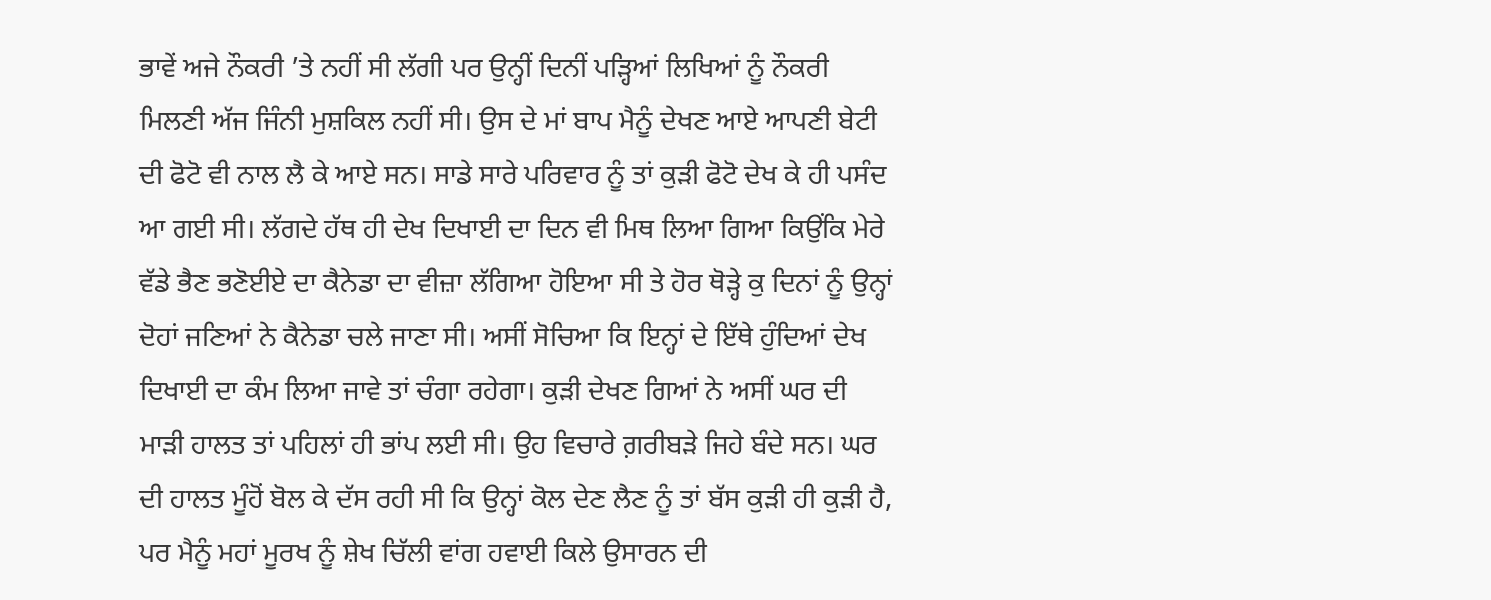ਭਾਵੇਂ ਅਜੇ ਨੌਕਰੀ ’ਤੇ ਨਹੀਂ ਸੀ ਲੱਗੀ ਪਰ ਉਨ੍ਹੀਂ ਦਿਨੀਂ ਪੜ੍ਹਿਆਂ ਲਿਖਿਆਂ ਨੂੰ ਨੌਕਰੀ ਮਿਲਣੀ ਅੱਜ ਜਿੰਨੀ ਮੁਸ਼ਕਿਲ ਨਹੀਂ ਸੀ। ਉਸ ਦੇ ਮਾਂ ਬਾਪ ਮੈਨੂੰ ਦੇਖਣ ਆਏ ਆਪਣੀ ਬੇਟੀ ਦੀ ਫੋਟੋ ਵੀ ਨਾਲ ਲੈ ਕੇ ਆਏ ਸਨ। ਸਾਡੇ ਸਾਰੇ ਪਰਿਵਾਰ ਨੂੰ ਤਾਂ ਕੁੜੀ ਫੋਟੋ ਦੇਖ ਕੇ ਹੀ ਪਸੰਦ ਆ ਗਈ ਸੀ। ਲੱਗਦੇ ਹੱਥ ਹੀ ਦੇਖ ਦਿਖਾਈ ਦਾ ਦਿਨ ਵੀ ਮਿਥ ਲਿਆ ਗਿਆ ਕਿਉਂਕਿ ਮੇਰੇ ਵੱਡੇ ਭੈਣ ਭਣੋਈਏ ਦਾ ਕੈਨੇਡਾ ਦਾ ਵੀਜ਼ਾ ਲੱਗਿਆ ਹੋਇਆ ਸੀ ਤੇ ਹੋਰ ਥੋੜ੍ਹੇ ਕੁ ਦਿਨਾਂ ਨੂੰ ਉਨ੍ਹਾਂ ਦੋਹਾਂ ਜਣਿਆਂ ਨੇ ਕੈਨੇਡਾ ਚਲੇ ਜਾਣਾ ਸੀ। ਅਸੀਂ ਸੋਚਿਆ ਕਿ ਇਨ੍ਹਾਂ ਦੇ ਇੱਥੇ ਹੁੰਦਿਆਂ ਦੇਖ ਦਿਖਾਈ ਦਾ ਕੰਮ ਲਿਆ ਜਾਵੇ ਤਾਂ ਚੰਗਾ ਰਹੇਗਾ। ਕੁੜੀ ਦੇਖਣ ਗਿਆਂ ਨੇ ਅਸੀਂ ਘਰ ਦੀ ਮਾੜੀ ਹਾਲਤ ਤਾਂ ਪਹਿਲਾਂ ਹੀ ਭਾਂਪ ਲਈ ਸੀ। ਉਹ ਵਿਚਾਰੇ ਗ਼ਰੀਬੜੇ ਜਿਹੇ ਬੰਦੇ ਸਨ। ਘਰ ਦੀ ਹਾਲਤ ਮੂੰਹੋਂ ਬੋਲ ਕੇ ਦੱਸ ਰਹੀ ਸੀ ਕਿ ਉਨ੍ਹਾਂ ਕੋਲ ਦੇਣ ਲੈਣ ਨੂੰ ਤਾਂ ਬੱਸ ਕੁੜੀ ਹੀ ਕੁੜੀ ਹੈ, ਪਰ ਮੈਨੂੰ ਮਹਾਂ ਮੂਰਖ ਨੂੰ ਸ਼ੇਖ ਚਿੱਲੀ ਵਾਂਗ ਹਵਾਈ ਕਿਲੇ ਉਸਾਰਨ ਦੀ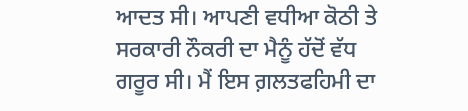ਆਦਤ ਸੀ। ਆਪਣੀ ਵਧੀਆ ਕੋਠੀ ਤੇ ਸਰਕਾਰੀ ਨੌਕਰੀ ਦਾ ਮੈਨੂੰ ਹੱਦੋਂ ਵੱਧ ਗਰੂਰ ਸੀ। ਮੈਂ ਇਸ ਗ਼ਲਤਫਹਿਮੀ ਦਾ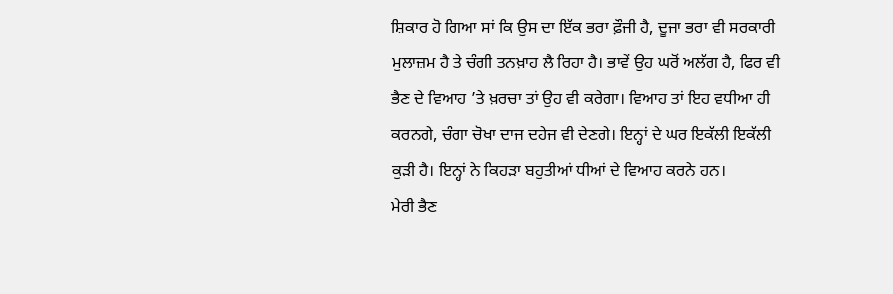ਸ਼ਿਕਾਰ ਹੋ ਗਿਆ ਸਾਂ ਕਿ ਉਸ ਦਾ ਇੱਕ ਭਰਾ ਫ਼ੌਜੀ ਹੈ, ਦੂਜਾ ਭਰਾ ਵੀ ਸਰਕਾਰੀ ਮੁਲਾਜ਼ਮ ਹੈ ਤੇ ਚੰਗੀ ਤਨਖ਼ਾਹ ਲੈ ਰਿਹਾ ਹੈ। ਭਾਵੇਂ ਉਹ ਘਰੋਂ ਅਲੱਗ ਹੈ, ਫਿਰ ਵੀ ਭੈਣ ਦੇ ਵਿਆਹ ’ਤੇ ਖ਼ਰਚਾ ਤਾਂ ਉਹ ਵੀ ਕਰੇਗਾ। ਵਿਆਹ ਤਾਂ ਇਹ ਵਧੀਆ ਹੀ ਕਰਨਗੇ, ਚੰਗਾ ਚੋਖਾ ਦਾਜ ਦਹੇਜ ਵੀ ਦੇਣਗੇ। ਇਨ੍ਹਾਂ ਦੇ ਘਰ ਇਕੱਲੀ ਇਕੱਲੀ ਕੁੜੀ ਹੈ। ਇਨ੍ਹਾਂ ਨੇ ਕਿਹੜਾ ਬਹੁਤੀਆਂ ਧੀਆਂ ਦੇ ਵਿਆਹ ਕਰਨੇ ਹਨ।
ਮੇਰੀ ਭੈਣ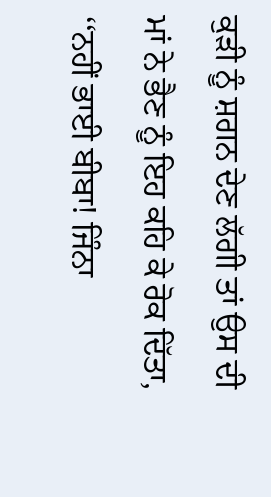ਕੁੜੀ ਨੂੰ ਸ਼ਗਨ ਦੇਣ ਲੱਗੀ ਤਾਂ ਉਸ ਦੀ ਮਾਂ ਨੇ ਭੈਣ ਨੂੰ ਇਹ ਕਹਿ ਕੇ ਰੋਕ ਦਿੱਤਾ, ‘‘ਨਹੀਂ ਭਾਈ ਬੀਬਾ! ਜਿੰਨਾ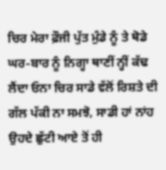ਚਿਰ ਮੇਰਾ ਫ਼ੌਜੀ ਪੁੱਤ ਮੁੰਡੇ ਨੂੰ ਤੇ ਥੋਡੇ ਘਰ-ਬਾਰ ਨੂੰ ਨਿਗ੍ਹਾ ਥਾਣੀਂ ਨ੍ਹੀਂ ਕੱਢ ਲੈਂਦਾ ਓਨਾ ਚਿਰ ਸਾਡੇ ਵੱਲੋਂ ਰਿਸ਼ਤੇ ਦੀ ਗੱਲ ਪੱਕੀ ਨਾ ਸਮਝੋ, ਸਾਡੀ ਹਾਂ ਨਾਂਹ ਉਹਦੇ ਛੁੱਟੀ ਆਏ ਤੋਂ ਹੀ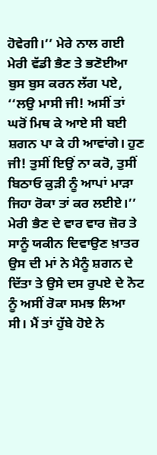ਹੋਵੇਗੀ।’’ ਮੇਰੇ ਨਾਲ ਗਈ ਮੇਰੀ ਵੱਡੀ ਭੈਣ ਤੇ ਭਣੋਈਆ ਬੁਸ ਬੁਸ ਕਰਨ ਲੱਗ ਪਏ, ‘‘ਲਉ ਮਾਸੀ ਜੀ! ਅਸੀਂ ਤਾਂ ਘਰੋਂ ਮਿਥ ਕੇ ਆਏ ਸੀ ਬਈ ਸ਼ਗਨ ਪਾ ਕੇ ਹੀ ਆਵਾਂਗੇ। ਹੁਣ ਜੀ! ਤੁਸੀਂ ਇਉਂ ਨਾ ਕਰੋ, ਤੁਸੀਂ ਬਿਠਾਓ ਕੁੜੀ ਨੂੰ ਆਪਾਂ ਮਾੜਾ ਜਿਹਾ ਰੋਕਾ ਤਾਂ ਕਰ ਲਈਏ।’’ ਮੇਰੀ ਭੈਣ ਦੇ ਵਾਰ ਵਾਰ ਜ਼ੋਰ ਤੇ ਸਾਨੂੰ ਯਕੀਨ ਦਿਵਾਉਣ ਖ਼ਾਤਰ ਉਸ ਦੀ ਮਾਂ ਨੇ ਮੈਨੂੰ ਸ਼ਗਨ ਦੇ ਦਿੱਤਾ ਤੇ ਉਸੇ ਦਸ ਰੁਪਏ ਦੇ ਨੋਟ ਨੂੰ ਅਸੀਂ ਰੋਕਾ ਸਮਝ ਲਿਆ ਸੀ। ਮੈਂ ਤਾਂ ਹੁੱਬੇ ਹੋਏ ਨੇ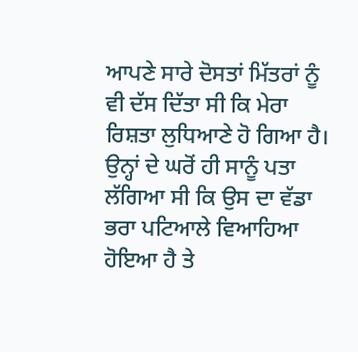ਆਪਣੇ ਸਾਰੇ ਦੋਸਤਾਂ ਮਿੱਤਰਾਂ ਨੂੰ ਵੀ ਦੱਸ ਦਿੱਤਾ ਸੀ ਕਿ ਮੇਰਾ ਰਿਸ਼ਤਾ ਲੁਧਿਆਣੇ ਹੋ ਗਿਆ ਹੈ। ਉਨ੍ਹਾਂ ਦੇ ਘਰੋਂ ਹੀ ਸਾਨੂੰ ਪਤਾ ਲੱਗਿਆ ਸੀ ਕਿ ਉਸ ਦਾ ਵੱਡਾ ਭਰਾ ਪਟਿਆਲੇ ਵਿਆਹਿਆ ਹੋਇਆ ਹੈ ਤੇ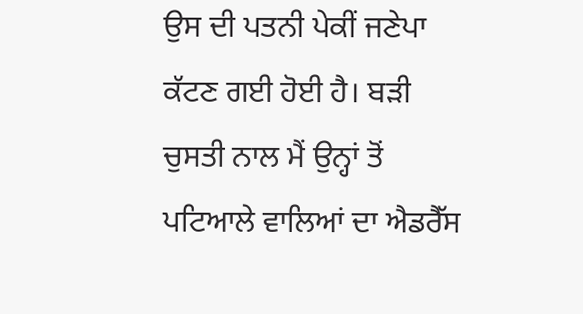ਉਸ ਦੀ ਪਤਨੀ ਪੇਕੀਂ ਜਣੇਪਾ ਕੱਟਣ ਗਈ ਹੋਈ ਹੈ। ਬੜੀ ਚੁਸਤੀ ਨਾਲ ਮੈਂ ਉਨ੍ਹਾਂ ਤੋਂ ਪਟਿਆਲੇ ਵਾਲਿਆਂ ਦਾ ਐਡਰੈੱਸ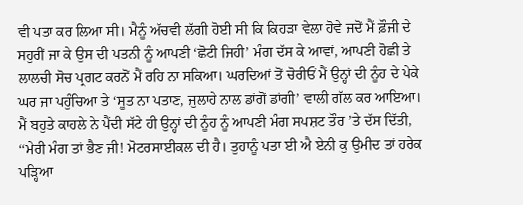ਵੀ ਪਤਾ ਕਰ ਲਿਆ ਸੀ। ਮੈਨੂੰ ਅੱਚਵੀ ਲੱਗੀ ਹੋਈ ਸੀ ਕਿ ਕਿਹੜਾ ਵੇਲਾ ਹੋਵੇ ਜਦੋਂ ਮੈਂ ਫ਼ੌਜੀ ਦੇ ਸਹੁਰੀਂ ਜਾ ਕੇ ਉਸ ਦੀ ਪਤਨੀ ਨੂੰ ਆਪਣੀ ‘ਛੋਟੀ ਜਿਹੀ’ ਮੰਗ ਦੱਸ ਕੇ ਆਵਾਂ, ਆਪਣੀ ਹੋਛੀ ਤੇ ਲਾਲਚੀ ਸੋਚ ਪ੍ਰਗਟ ਕਰਨੋਂ ਮੈਂ ਰਹਿ ਨਾ ਸਕਿਆ। ਘਰਦਿਆਂ ਤੋਂ ਚੋਰੀਓਂ ਮੈਂ ਉਨ੍ਹਾਂ ਦੀ ਨੂੰਹ ਦੇ ਪੇਕੇ ਘਰ ਜਾ ਪਹੁੰਚਿਆ ਤੇ ‘ਸੂਤ ਨਾ ਪਤਾਣ, ਜੁਲਾਹੇ ਨਾਲ ਡਾਂਗੋਂ ਡਾਂਗੀ’ ਵਾਲੀ ਗੱਲ ਕਰ ਆਇਆ। ਮੈਂ ਬਹੁਤੇ ਕਾਹਲੇ ਨੇ ਪੈਂਦੀ ਸੱਟੇ ਹੀ ਉਨ੍ਹਾਂ ਦੀ ਨੂੰਹ ਨੂੰ ਆਪਣੀ ਮੰਗ ਸਪਸ਼ਟ ਤੌਰ ’ਤੇ ਦੱਸ ਦਿੱਤੀ, ‘‘ਮੇਰੀ ਮੰਗ ਤਾਂ ਭੈਣ ਜੀ! ਮੋਟਰਸਾਈਕਲ ਦੀ ਹੈ। ਤੁਹਾਨੂੰ ਪਤਾ ਈ ਐ ਏਨੀ ਕੁ ਉਮੀਦ ਤਾਂ ਹਰੇਕ ਪੜ੍ਹਿਆ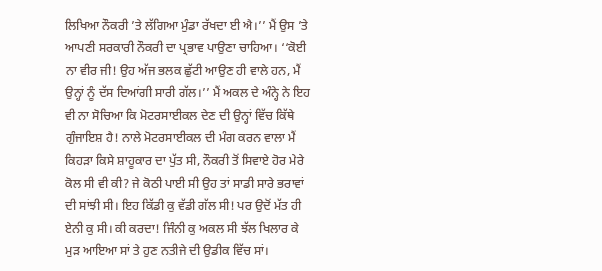ਲਿਖਿਆ ਨੌਕਰੀ ’ਤੇ ਲੱਗਿਆ ਮੁੰਡਾ ਰੱਖਦਾ ਈ ਐ।’’ ਮੈਂ ਉਸ ’ਤੇ ਆਪਣੀ ਸਰਕਾਰੀ ਨੌਕਰੀ ਦਾ ਪ੍ਰਭਾਵ ਪਾਉਣਾ ਚਾਹਿਆ। ‘‘ਕੋਈ ਨਾ ਵੀਰ ਜੀ! ਉਹ ਅੱਜ ਭਲਕ ਛੁੱਟੀ ਆਉਣ ਹੀ ਵਾਲੇ ਹਨ, ਮੈਂ ਉਨ੍ਹਾਂ ਨੂੰ ਦੱਸ ਦਿਆਂਗੀ ਸਾਰੀ ਗੱਲ।’’ ਮੈਂ ਅਕਲ ਦੇ ਅੰਨ੍ਹੇ ਨੇ ਇਹ ਵੀ ਨਾ ਸੋਚਿਆ ਕਿ ਮੋਟਰਸਾਈਕਲ ਦੇਣ ਦੀ ਉਨ੍ਹਾਂ ਵਿੱਚ ਕਿੱਥੇ ਗੁੰਜਾਇਸ਼ ਹੈ! ਨਾਲੇ ਮੋਟਰਸਾਈਕਲ ਦੀ ਮੰਗ ਕਰਨ ਵਾਲਾ ਮੈਂ ਕਿਹੜਾ ਕਿਸੇ ਸ਼ਾਹੂਕਾਰ ਦਾ ਪੁੱਤ ਸੀ, ਨੌਕਰੀ ਤੋਂ ਸਿਵਾਏ ਹੋਰ ਮੇਰੇ ਕੋਲ ਸੀ ਵੀ ਕੀ? ਜੇ ਕੋਠੀ ਪਾਈ ਸੀ ਉਹ ਤਾਂ ਸਾਡੀ ਸਾਰੇ ਭਰਾਵਾਂ ਦੀ ਸਾਂਝੀ ਸੀ। ਇਹ ਕਿੱਡੀ ਕੁ ਵੱਡੀ ਗੱਲ ਸੀ! ਪਰ ਉਦੋਂ ਮੱਤ ਹੀ ਏਨੀ ਕੁ ਸੀ। ਕੀ ਕਰਦਾ! ਜਿੰਨੀ ਕੁ ਅਕਲ ਸੀ ਝੱਲ ਖਿਲਾਰ ਕੇ ਮੁੜ ਆਇਆ ਸਾਂ ਤੇ ਹੁਣ ਨਤੀਜੇ ਦੀ ਉਡੀਕ ਵਿੱਚ ਸਾਂ।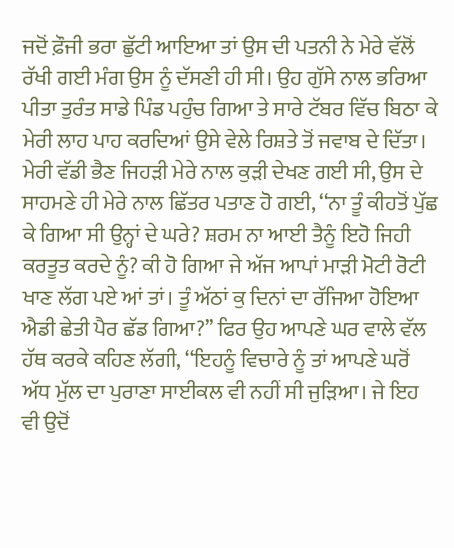ਜਦੋਂ ਫ਼ੌਜੀ ਭਰਾ ਛੁੱਟੀ ਆਇਆ ਤਾਂ ਉਸ ਦੀ ਪਤਨੀ ਨੇ ਮੇਰੇ ਵੱਲੋਂ ਰੱਖੀ ਗਈ ਮੰਗ ਉਸ ਨੂੰ ਦੱਸਣੀ ਹੀ ਸੀ। ਉਹ ਗੁੱਸੇ ਨਾਲ ਭਰਿਆ ਪੀਤਾ ਤੁਰੰਤ ਸਾਡੇ ਪਿੰਡ ਪਹੁੰਚ ਗਿਆ ਤੇ ਸਾਰੇ ਟੱਬਰ ਵਿੱਚ ਬਿਠਾ ਕੇ ਮੇਰੀ ਲਾਹ ਪਾਹ ਕਰਦਿਆਂ ਉਸੇ ਵੇਲੇ ਰਿਸ਼ਤੇ ਤੋਂ ਜਵਾਬ ਦੇ ਦਿੱਤਾ। ਮੇਰੀ ਵੱਡੀ ਭੈਣ ਜਿਹੜੀ ਮੇਰੇ ਨਾਲ ਕੁੜੀ ਦੇਖਣ ਗਈ ਸੀ, ਉਸ ਦੇ ਸਾਹਮਣੇ ਹੀ ਮੇਰੇ ਨਾਲ ਛਿੱਤਰ ਪਤਾਣ ਹੋ ਗਈ, ‘‘ਨਾ ਤੂੰ ਕੀਹਤੋਂ ਪੁੱਛ ਕੇ ਗਿਆ ਸੀ ਉਨ੍ਹਾਂ ਦੇ ਘਰੇ? ਸ਼ਰਮ ਨਾ ਆਈ ਤੈਨੂੰ ਇਹੋ ਜਿਹੀ ਕਰਤੂਤ ਕਰਦੇ ਨੂੰ? ਕੀ ਹੋ ਗਿਆ ਜੇ ਅੱਜ ਆਪਾਂ ਮਾੜੀ ਮੋਟੀ ਰੋਟੀ ਖਾਣ ਲੱਗ ਪਏ ਆਂ ਤਾਂ। ਤੂੰ ਅੱਠਾਂ ਕੁ ਦਿਨਾਂ ਦਾ ਰੱਜਿਆ ਹੋਇਆ ਐਡੀ ਛੇਤੀ ਪੈਰ ਛੱਡ ਗਿਆ?’’ ਫਿਰ ਉਹ ਆਪਣੇ ਘਰ ਵਾਲੇ ਵੱਲ ਹੱਥ ਕਰਕੇ ਕਹਿਣ ਲੱਗੀ, ‘‘ਇਹਨੂੰ ਵਿਚਾਰੇ ਨੂੰ ਤਾਂ ਆਪਣੇ ਘਰੋਂ ਅੱਧ ਮੁੱਲ ਦਾ ਪੁਰਾਣਾ ਸਾਈਕਲ ਵੀ ਨਹੀਂ ਸੀ ਜੁੜਿਆ। ਜੇ ਇਹ ਵੀ ਉਦੋਂ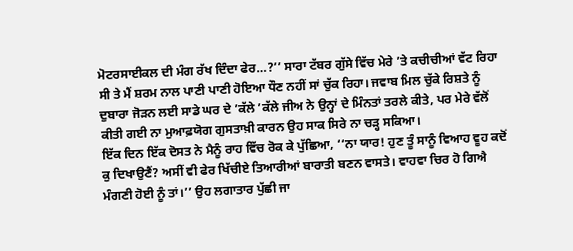ਮੋਟਰਸਾਈਕਲ ਦੀ ਮੰਗ ਰੱਖ ਦਿੰਦਾ ਫੇਰ…?’’ ਸਾਰਾ ਟੱਬਰ ਗੁੱਸੇ ਵਿੱਚ ਮੇਰੇ ’ਤੇ ਕਚੀਚੀਆਂ ਵੱਟ ਰਿਹਾ ਸੀ ਤੇ ਮੈਂ ਸ਼ਰਮ ਨਾਲ ਪਾਣੀ ਪਾਣੀ ਹੋਇਆ ਧੌਣ ਨਹੀਂ ਸਾਂ ਚੁੱਕ ਰਿਹਾ। ਜਵਾਬ ਮਿਲ ਚੁੱਕੇ ਰਿਸ਼ਤੇ ਨੂੰ ਦੁਬਾਰਾ ਜੋੜਨ ਲਈ ਸਾਡੇ ਘਰ ਦੇ ’ਕੱਲੇ ’ਕੱਲੇ ਜੀਅ ਨੇ ਉਨ੍ਹਾਂ ਦੇ ਮਿੰਨਤਾਂ ਤਰਲੇ ਕੀਤੇ, ਪਰ ਮੇਰੇ ਵੱਲੋਂ ਕੀਤੀ ਗਈ ਨਾ ਮੁਆਫ਼ਯੋਗ ਗੁਸਤਾਖ਼ੀ ਕਾਰਨ ਉਹ ਸਾਕ ਸਿਰੇ ਨਾ ਚੜ੍ਹ ਸਕਿਆ।
ਇੱਕ ਦਿਨ ਇੱਕ ਦੋਸਤ ਨੇ ਮੈਨੂੰ ਰਾਹ ਵਿੱਚ ਰੋਕ ਕੇ ਪੁੱਛਿਆ, ‘‘ਨਾ ਯਾਰ! ਹੁਣ ਤੂੰ ਸਾਨੂੰ ਵਿਆਹ ਵੂਹ ਕਦੋਂ ਕੁ ਦਿਖਾਉਣੈਂ? ਅਸੀਂ ਵੀ ਫੇਰ ਖਿੱਚੀਏ ਤਿਆਰੀਆਂ ਬਾਰਾਤੀ ਬਣਨ ਵਾਸਤੇ। ਵਾਹਵਾ ਚਿਰ ਹੋ ਗਿਐ ਮੰਗਣੀ ਹੋਈ ਨੂੰ ਤਾਂ।’’ ਉਹ ਲਗਾਤਾਰ ਪੁੱਛੀ ਜਾ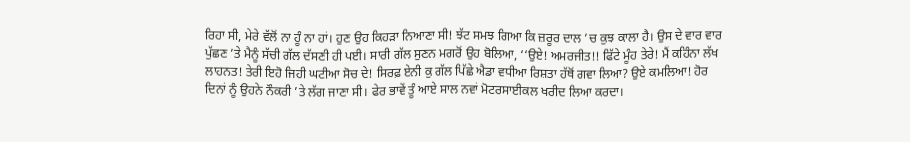ਰਿਹਾ ਸੀ, ਮੇਰੇ ਵੱਲੋਂ ਨਾ ਹੂੰ ਨਾ ਹਾਂ। ਹੁਣ ਉਹ ਕਿਹੜਾ ਨਿਆਣਾ ਸੀ! ਝੱਟ ਸਮਝ ਗਿਆ ਕਿ ਜ਼ਰੂਰ ਦਾਲ ’ਚ ਕੁਝ ਕਾਲਾ ਹੈ। ਉਸ ਦੇ ਵਾਰ ਵਾਰ ਪੁੱਛਣ ’ਤੇ ਮੈਨੂੰ ਸੱਚੀ ਗੱਲ ਦੱਸਣੀ ਹੀ ਪਈ। ਸਾਰੀ ਗੱਲ ਸੁਣਨ ਮਗਰੋਂ ਉਹ ਬੋਲਿਆ, ‘‘ਉਏ! ਅਮਰਜੀਤ!! ਫਿੱਟੇ ਮੂੰਹ ਤੇਰੇ! ਮੈਂ ਕਹਿੰਨਾ ਲੱਖ ਲਾਹਨਤ! ਤੇਰੀ ਇਹੋ ਜਿਹੀ ਘਟੀਆ ਸੋਚ ਦੇ! ਸਿਰਫ਼ ਏਨੀ ਕੁ ਗੱਲ ਪਿੱਛੇ ਐਡਾ ਵਧੀਆ ਰਿਸ਼ਤਾ ਹੱਥੋਂ ਗਵਾ ਲਿਆ? ਉਏ ਕਮਲਿਆ! ਹੋਰ ਦਿਨਾਂ ਨੂੰ ਉਹਨੇ ਨੌਕਰੀ ’ਤੇ ਲੱਗ ਜਾਣਾ ਸੀ। ਫੇਰ ਭਾਵੇਂ ਤੂੰ ਆਏ ਸਾਲ ਨਵਾਂ ਮੋਟਰਸਾਈਕਲ ਖਰੀਦ ਲਿਆ ਕਰਦਾ।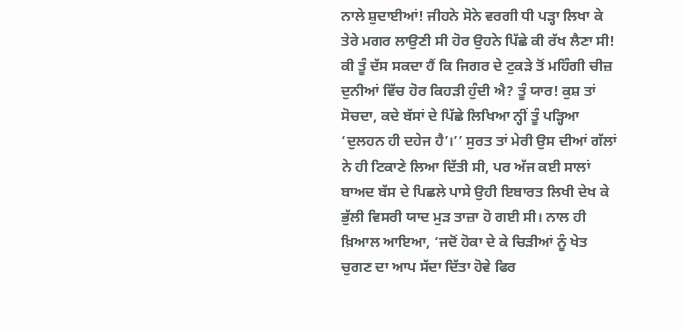ਨਾਲੇ ਸ਼ੁਦਾਈਆਂ! ਜੀਹਨੇ ਸੋਨੇ ਵਰਗੀ ਧੀ ਪੜ੍ਹਾ ਲਿਖਾ ਕੇ ਤੇਰੇ ਮਗਰ ਲਾਉਣੀ ਸੀ ਹੋਰ ਉਹਨੇ ਪਿੱਛੇ ਕੀ ਰੱਖ ਲੈਣਾ ਸੀ! ਕੀ ਤੂੰ ਦੱਸ ਸਕਦਾ ਹੈਂ ਕਿ ਜਿਗਰ ਦੇ ਟੁਕੜੇ ਤੋਂ ਮਹਿੰਗੀ ਚੀਜ਼ ਦੁਨੀਆਂ ਵਿੱਚ ਹੋਰ ਕਿਹੜੀ ਹੁੰਦੀ ਐ? ਤੂੰ ਯਾਰ! ਕੁਸ਼ ਤਾਂ ਸੋਚਦਾ, ਕਦੇ ਬੱਸਾਂ ਦੇ ਪਿੱਛੇ ਲਿਖਿਆ ਨ੍ਹੀਂ ਤੂੰ ਪੜ੍ਹਿਆ ‘ਦੁਲਹਨ ਹੀ ਦਹੇਜ ਹੈ’।’’ ਸੁਰਤ ਤਾਂ ਮੇਰੀ ਉਸ ਦੀਆਂ ਗੱਲਾਂ ਨੇ ਹੀ ਟਿਕਾਣੇ ਲਿਆ ਦਿੱਤੀ ਸੀ, ਪਰ ਅੱਜ ਕਈ ਸਾਲਾਂ ਬਾਅਦ ਬੱਸ ਦੇ ਪਿਛਲੇ ਪਾਸੇ ਉਹੀ ਇਬਾਰਤ ਲਿਖੀ ਦੇਖ ਕੇ ਭੁੱਲੀ ਵਿਸਰੀ ਯਾਦ ਮੁੜ ਤਾਜ਼ਾ ਹੋ ਗਈ ਸੀ। ਨਾਲ ਹੀ ਖ਼ਿਆਲ ਆਇਆ, ‘ਜਦੋਂ ਹੋਕਾ ਦੇ ਕੇ ਚਿੜੀਆਂ ਨੂੰ ਖੇਤ ਚੁਗਣ ਦਾ ਆਪ ਸੱਦਾ ਦਿੱਤਾ ਹੋਵੇ ਫਿਰ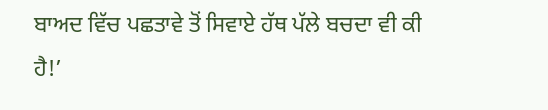ਬਾਅਦ ਵਿੱਚ ਪਛਤਾਵੇ ਤੋਂ ਸਿਵਾਏ ਹੱਥ ਪੱਲੇ ਬਚਦਾ ਵੀ ਕੀ ਹੈ!’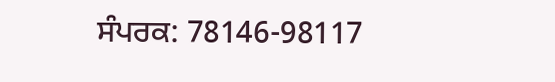ਸੰਪਰਕ: 78146-98117